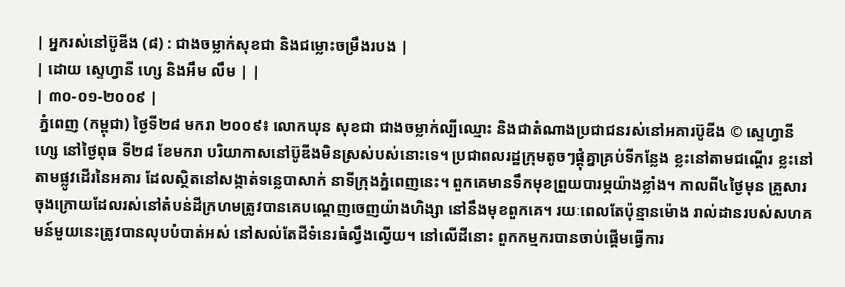| អ្នករស់នៅប៊ូឌីង (៨) : ជាងចម្លាក់សុខជា និងជម្លោះចម្រឹងរបង |
| ដោយ ស្ទេហ្វានី ហ្សេ និងអឹម លឹម | |
| ៣០-០១-២០០៩ |
 ភ្នំពេញ (កម្ពុជា) ថ្ងៃទី២៨ មករា ២០០៩៖ លោកឃុន សុខជា ជាងចម្លាក់ល្បីឈ្មោះ និងជាតំណាងប្រជាជនរស់នៅអគារប៊ូឌីង © ស្ទេហ្វានី ហ្សេ នៅថ្ងៃពុធ ទី២៨ ខែមករា បរិយាកាសនៅប៊ូឌីងមិនស្រស់បស់នោះទេ។ ប្រជាពលរដ្ឋក្រុមតូចៗផ្តុំគ្នាគ្រប់ទីកន្លែង ខ្លះនៅតាមជណ្តើរ ខ្លះនៅតាមផ្លូវដើរនៃអគារ ដែលស្ថិតនៅសង្កាត់ទន្លេបាសាក់ នាទីក្រុងភ្នំពេញនេះ។ ពួកគេមានទឹកមុខព្រួយបារម្ភយ៉ាងខ្លាំង។ កាលពី៤ថ្ងៃមុន គ្រួសារចុងក្រោយដែលរស់នៅតំបន់ដីក្រហមត្រូវបានគេបណ្តេញចេញយ៉ាងហិង្សា នៅនឹងមុខពួកគេ។ រយៈពេលតែប៉ុន្មានម៉ោង រាល់ដានរបស់សហគមន៍មួយនេះត្រូវបានលុបបំបាត់អស់ នៅសល់តែដីទំនេរធំល្វឹងល្វើយ។ នៅលើដីនោះ ពួកកម្មករបានចាប់ផ្តើមធ្វើការ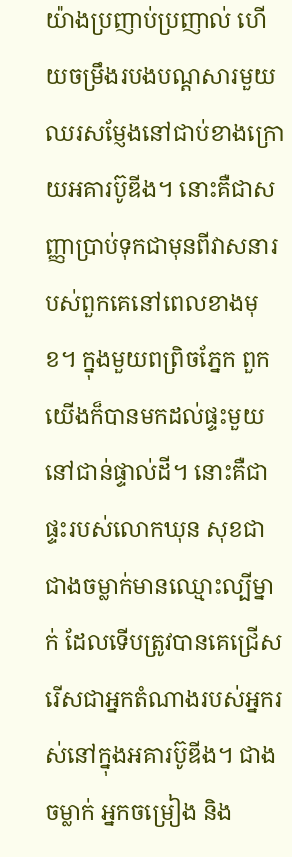យ៉ាងប្រញាប់ប្រញាល់ ហើយចម្រឹងរបងបណ្តសារមួយឈរសម្ញែងនៅជាប់ខាងក្រោយអគារប៊ូឌីង។ នោះគឺជាសញ្ញាប្រាប់ទុកជាមុនពីវាសនារបស់ពួកគេនៅពេលខាងមុខ។ ក្នុងមួយពព្រិចភ្នែក ពួកយើងក៏បានមកដល់ផ្ទះមួយនៅជាន់ផ្ទាល់ដី។ នោះគឺជាផ្ទះរបស់លោកឃុន សុខជា ជាងចម្លាក់មានឈ្មោះល្បីម្នាក់ ដែលទើបត្រូវបានគេជ្រើសរើសជាអ្នកតំណាងរបស់អ្នករស់នៅក្នុងអគារប៊ូឌីង។ ជាងចម្លាក់ អ្នកចម្រៀង និង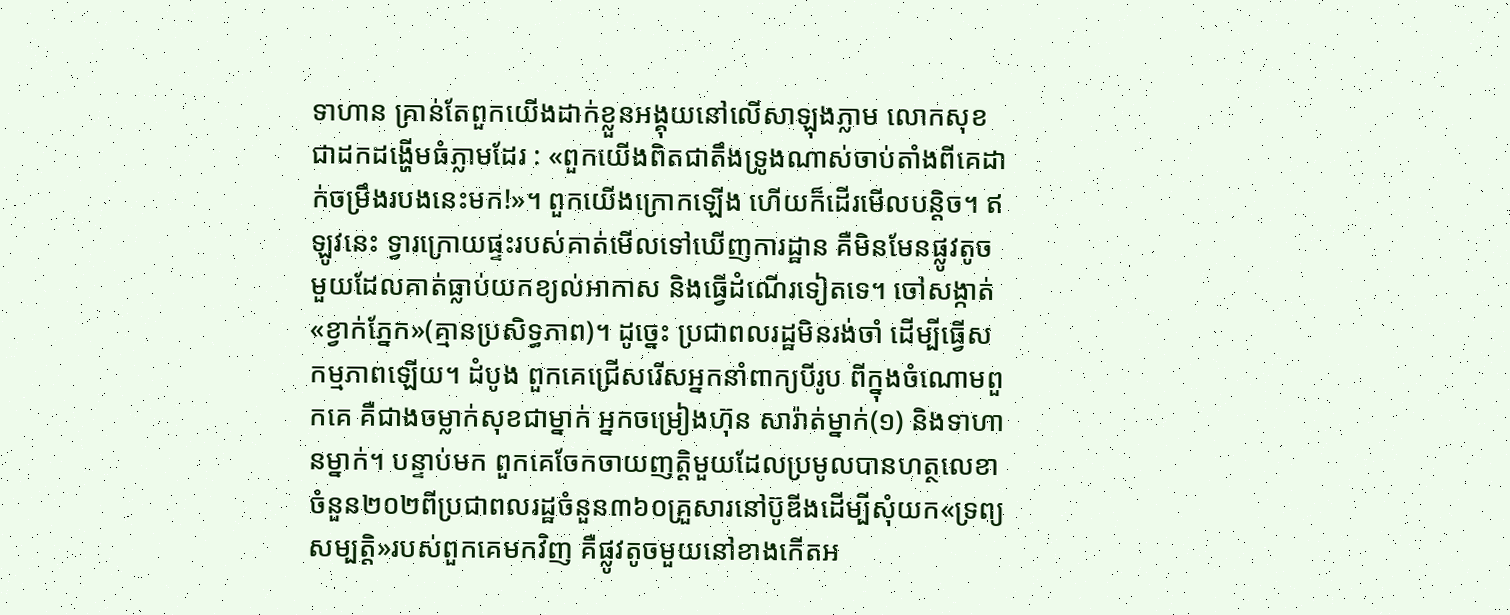ទាហាន គ្រាន់តែពួកយើងដាក់ខ្លួនអង្គុយនៅលើសាឡុងភ្លាម លោកសុខជាដកដង្ហើមធំភ្លាមដែរ : «ពួកយើងពិតជាតឹងទ្រូងណាស់ចាប់តាំងពីគេដាក់ចម្រឹងរបងនេះមក!»។ ពួកយើងក្រោកឡើង ហើយក៏ដើរមើលបន្តិច។ ឥឡូវនេះ ទ្វារក្រោយផ្ទះរបស់គាត់មើលទៅឃើញការដ្ឋាន គឺមិនមែនផ្លូវតូចមួយដែលគាត់ធ្លាប់យកខ្យល់អាកាស និងធ្វើដំណើរទៀតទេ។ ចៅសង្កាត់«ខ្វាក់ភ្នែក»(គ្មានប្រសិទ្ធភាព)។ ដូច្នេះ ប្រជាពលរដ្ឋមិនរង់ចាំ ដើម្បីធ្វើសកម្មភាពឡើយ។ ដំបូង ពួកគេជ្រើសរើសអ្នកនាំពាក្យបីរូប ពីក្នុងចំណោមពួកគេ គឺជាងចម្លាក់សុខជាម្នាក់ អ្នកចម្រៀងហ៊ុន សារ៉ាត់ម្នាក់(១) និងទាហានម្នាក់។ បន្ទាប់មក ពួកគេចែកចាយញត្តិមួយដែលប្រមូលបានហត្ថលេខាចំនួន២០២ពីប្រជាពលរដ្ឋចំនួន៣៦០គ្រួសារនៅប៊ូឌីងដើម្បីសុំយក«ទ្រព្យសម្បតិ្ត»របស់ពួកគេមកវិញ គឺផ្លូវតូចមួយនៅខាងកើតអ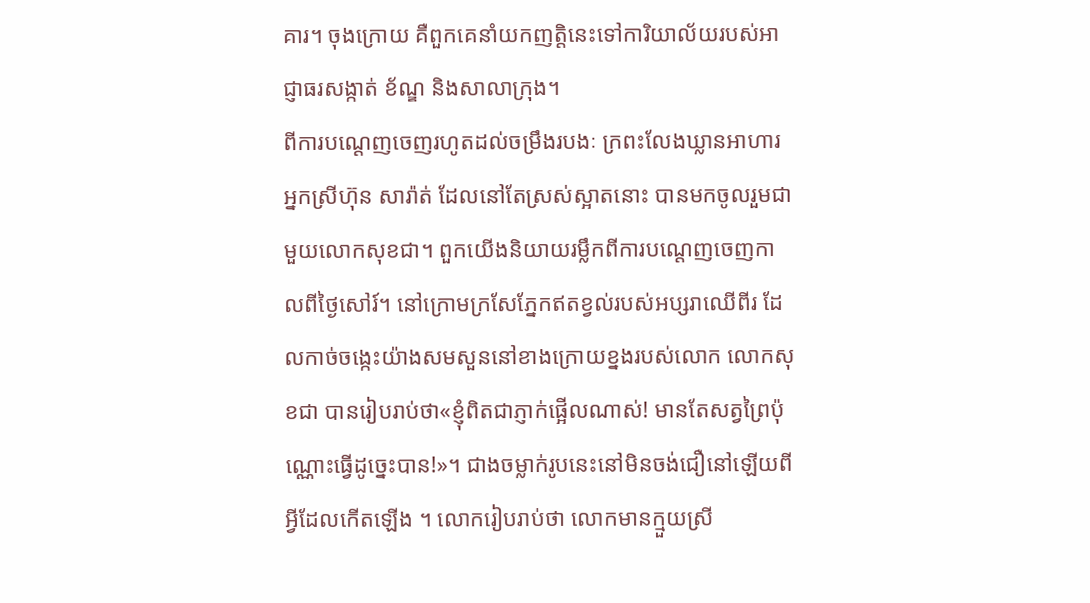គារ។ ចុងក្រោយ គឺពួកគេនាំយកញត្តិនេះទៅការិយាល័យរបស់អាជ្ញាធរសង្កាត់ ខ័ណ្ឌ និងសាលាក្រុង។
ពីការបណ្តេញចេញរហូតដល់ចម្រឹងរបងៈ ក្រពះលែងឃ្លានអាហារ អ្នកស្រីហ៊ុន សារ៉ាត់ ដែលនៅតែស្រស់ស្អាតនោះ បានមកចូលរួមជាមួយលោកសុខជា។ ពួកយើងនិយាយរម្លឹកពីការបណ្តេញចេញកាលពីថ្ងៃសៅរ៍។ នៅក្រោមក្រសែភ្នែកឥតខ្វល់របស់អប្សរាឈើពីរ ដែលកាច់ចង្កេះយ៉ាងសមសួននៅខាងក្រោយខ្នងរបស់លោក លោកសុខជា បានរៀបរាប់ថា«ខ្ញុំពិតជាភ្ញាក់ផ្អើលណាស់! មានតែសត្វព្រៃប៉ុណ្ណោះធ្វើដូច្នេះបាន!»។ ជាងចម្លាក់រូបនេះនៅមិនចង់ជឿនៅឡើយពីអ្វីដែលកើតឡើង ។ លោករៀបរាប់ថា លោកមានក្មួយស្រី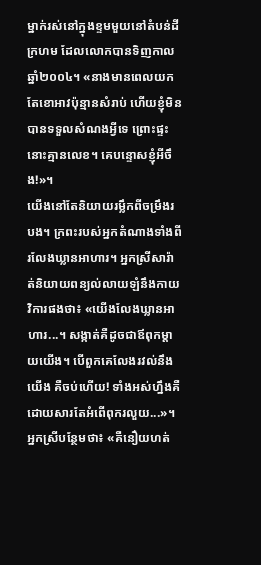ម្នាក់រស់នៅក្នុងខ្ទមមួយនៅតំបន់ដីក្រហម ដែលលោកបានទិញកាលឆ្នាំ២០០៤។ «នាងមានពេលយកតែខោអាវប៉ុន្មានសំរាប់ ហើយខ្ញុំមិនបានទទួលសំណងអ្វីទេ ព្រោះផ្ទះនោះគ្មានលេខ។ គេបន្ទោសខ្ញុំអីចឹង!»។
យើងនៅតែនិយាយរម្លឹកពីចម្រឹងរបង។ ក្រពះរបស់អ្នកតំណាងទាំងពីរលែងឃ្លានអាហារ។ អ្នកស្រីសារ៉ាត់និយាយពន្យល់លាយឡំនឹងកាយវិការផងថា៖ «យើងលែងឃ្លានអាហារ...។ សង្កាត់គឺដូចជាឪពុកម្តាយយើង។ បើពួកគេលែងរវល់នឹងយើង គឺចប់ហើយ! ទាំងអស់ហ្នឹងគឺដោយសារតែអំពើពុករលួយ...»។ អ្នកស្រីបន្ថែមថា៖ «គឺនឿយហត់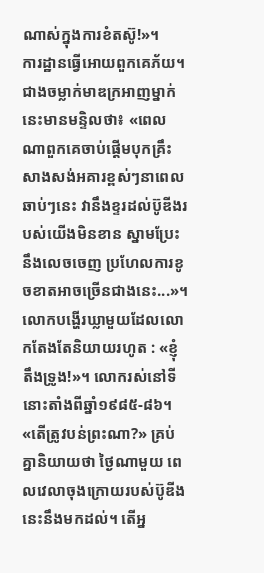ណាស់ក្នុងការខំតស៊ូ!»។
ការដ្ឋានធ្វើអោយពួកគេភ័យ។ ជាងចម្លាក់មាឌក្រអាញម្នាក់នេះមានមន្ទិលថា៖ «ពេលណាពួកគេចាប់ផ្តើមបុកគ្រឹះសាងសង់អគារខ្ពស់ៗនាពេលឆាប់ៗនេះ វានឹងខ្ទរដល់ប៊ូឌីងរបស់យើងមិនខាន ស្នាមប្រែះនឹងលេចចេញ ប្រហែលការខូចខាតអាចច្រើនជាងនេះ...»។ លោកបង្ហើរឃ្លាមួយដែលលោកតែងតែនិយាយរហូត : «ខ្ញុំតឹងទ្រូង!»។ លោករស់នៅទីនោះតាំងពីឆ្នាំ១៩៨៥-៨៦។
«តើត្រូវបន់ព្រះណា?» គ្រប់គ្នានិយាយថា ថ្ងៃណាមួយ ពេលវេលាចុងក្រោយរបស់ប៊ូឌីងនេះនឹងមកដល់។ តើអ្ន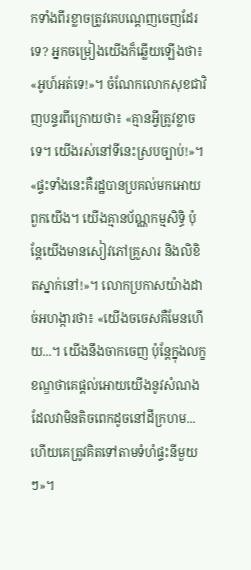កទាំងពីរខ្លាចត្រូវគេបណ្តេញចេញដែរទេ? អ្នកចម្រៀងយើងក៏ឆ្លើយឡើងថា៖ «អូហ៍អត់ទេ!»។ ចំណែកលោកសុខជាវិញបន្ទរពីក្រោយថា៖ «គ្មានអ្វីត្រូវខ្លាចទេ។ យើងរស់នៅទីនេះស្របច្បាប់!»។ «ផ្ទះទាំងនេះគឺរដ្ឋបានប្រគល់មកអោយពួកយើង។ យើងគ្មានប័ណ្ណកម្មសិទ្ធិ ប៉ុន្តែយើងមានសៀវភៅគ្រួសារ និងលិខិតស្នាក់នៅ!»។ លោកប្រកាសយ៉ាងដាច់អហង្ការថា៖ «យើងចចេសគឺមែនហើយ...។ យើងនឹងចាកចេញ ប៉ុន្តែក្នុងលក្ខខណ្ឌថាគេផ្តល់អោយយើងនូវសំណងដែលវាមិនតិចពេកដូចនៅដីក្រហម... ហើយគេត្រូវគិតទៅតាមទំហំផ្ទះនីមួយៗ»។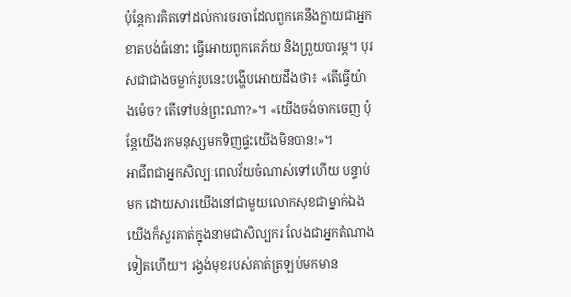ប៉ុន្តែការគិតទៅដល់ការចរចាដែលពួកគេនឹងក្លាយជាអ្នកខាតបង់ធំនោះ ធ្វើអោយពួកគេភ័យ និងព្រួយបារម្ភ។ បុរសជាជាងចម្លាក់រូបនេះបង្ហើបអោយដឹងថា៖ «តើធ្វើយ៉ាងម៉េច? តើទៅបន់ព្រះណា?»។ «យើងចង់ចាកចេញ ប៉ុន្តែយើងរកមនុស្សមកទិញផ្ទះយើងមិនបាន!»។
អាជីពជាអ្នកសិល្បៈពេលវ័យចំណាស់ទៅហើយ បន្ទាប់មក ដោយសារយើងនៅជាមួយលោកសុខជាម្នាក់ឯង យើងក៏សួរគាត់ក្នុងនាមជាសិល្បករ លែងជាអ្នកតំណាងទៀតហើយ។ រង្វង់មុខរបស់គាត់ត្រឡប់មកមាន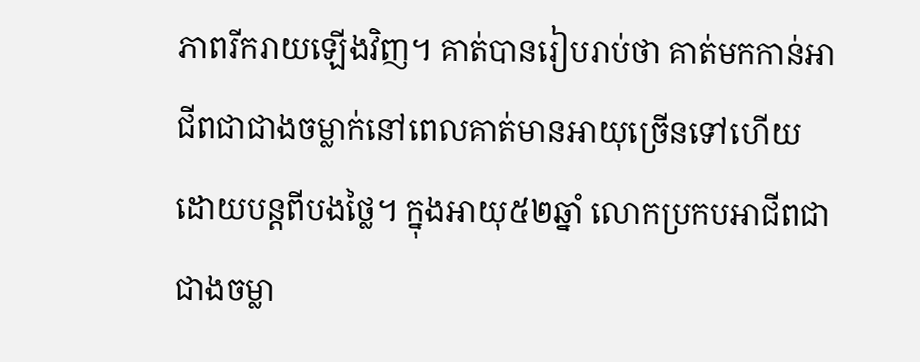ភាពរីករាយឡើងវិញ។ គាត់បានរៀបរាប់ថា គាត់មកកាន់អាជីពជាជាងចម្លាក់នៅពេលគាត់មានអាយុច្រើនទៅហើយ ដោយបន្តពីបងថ្លៃ។ ក្នុងអាយុ៥២ឆ្នាំ លោកប្រកបអាជីពជាជាងចម្លា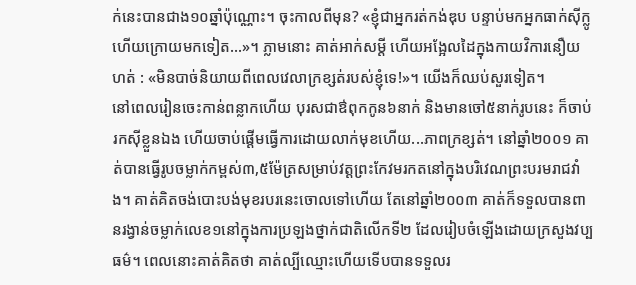ក់នេះបានជាង១០ឆ្នាំប៉ុណ្ណោះ។ ចុះកាលពីមុន? «ខ្ញុំជាអ្នករត់កង់ឌុប បន្ទាប់មកអ្នកធាក់ស៊ីក្លូ ហើយក្រោយមកទៀត...»។ ភ្លាមនោះ គាត់អាក់សម្តី ហើយអង្អែលដៃក្នុងកាយវិការនឿយហត់ : «មិនបាច់និយាយពីពេលវេលាក្រខ្សត់របស់ខ្ញុំទេ!»។ យើងក៏ឈប់សួរទៀត។
នៅពេលរៀនចេះកាន់ពន្លាកហើយ បុរសជាឳពុកកូន៦នាក់ និងមានចៅ៥នាក់រូបនេះ ក៏ចាប់រកស៊ីខ្លួនឯង ហើយចាប់ផ្តើមធ្វើការដោយលាក់មុខហើយ...ភាពក្រខ្សត់។ នៅឆ្នាំ២០០១ គាត់បានធ្វើរូបចម្លាក់កម្ពស់៣,៥ម៉ែត្រសម្រាប់វត្តព្រះកែវមរកតនៅក្នុងបរិវេណព្រះបរមរាជវាំង។ គាត់គិតចង់បោះបង់មុខរបរនេះចោលទៅហើយ តែនៅឆ្នាំ២០០៣ គាត់ក៏ទទួលបានពានរង្វាន់ចម្លាក់លេខ១នៅក្នុងការប្រឡងថ្នាក់ជាតិលើកទី២ ដែលរៀបចំឡើងដោយក្រសួងវប្បធម៌។ ពេលនោះគាត់គិតថា គាត់ល្បីឈ្មោះហើយទើបបានទទួលរ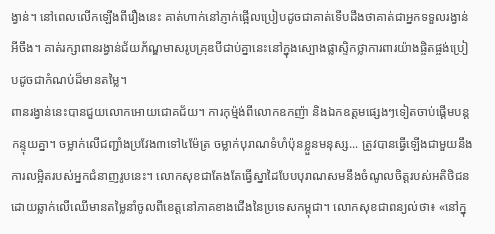ង្វាន់។ នៅពេលលើកឡើងពីរឿងនេះ គាត់ហាក់នៅភ្ញាក់ផ្អើលប្រៀបដូចជាគាត់ទើបដឹងថាគាត់ជាអ្នកទទួលរង្វាន់អីចឹង។ គាត់រក្សាពានរង្វាន់ជ័យភ័ណ្ឌមាសរូបគ្រុឌបីជាប់គ្នានេះនៅក្នុងស្បោងផ្លាស្ទិកថ្លាការពារយ៉ាងផ្ចិតផ្ចង់ប្រៀបដូចជាកំណប់ដ៏មានតម្លៃ។
ពានរង្វាន់នេះបានជួយលោកអោយជោគជ័យ។ ការកុម្ម៉ង់ពីលោកឧកញ៉ា និងឯកឧត្តមផ្សេងៗទៀតចាប់ផ្តើមបន្តកន្ទុយគ្នា។ ចម្លាក់លើជញ្ជាំងប្រវែង៣ទៅ៤ម៉ែត្រ ចម្លាក់បុរាណទំហំប៉ុនខ្លួនមនុស្ស... ត្រូវបានធ្វើឡើងជាមួយនឹងការលម្អិតរបស់អ្នកជំនាញរូបនេះ។ លោកសុខជាតែងតែធ្វើស្នាដៃបែបបុរាណសមនឹងចំណូលចិត្តរបស់អតិថិជន ដោយឆ្លាក់លើឈើមានតម្លៃនាំចូលពីខេត្តនៅភាគខាងជើងនៃប្រទេសកម្ពុជា។ លោកសុខជាពន្យល់ថា៖ «នៅក្នុ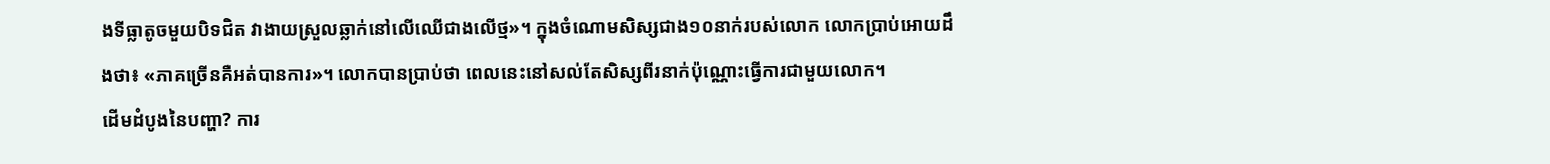ងទីធ្លាតូចមួយបិទជិត វាងាយស្រួលឆ្លាក់នៅលើឈើជាងលើថ្ម»។ ក្នុងចំណោមសិស្សជាង១០នាក់របស់លោក លោកប្រាប់អោយដឹងថា៖ «ភាគច្រើនគឺអត់បានការ»។ លោកបានប្រាប់ថា ពេលនេះនៅសល់តែសិស្សពីរនាក់ប៉ុណ្ណោះធ្វើការជាមួយលោក។
ដើមដំបូងនៃបញ្ហា? ការ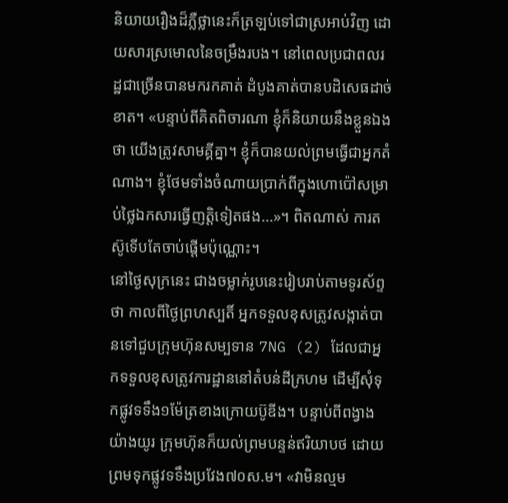និយាយរឿងដ៏ភ្លឺថ្លានេះក៏ត្រឡប់ទៅជាស្រអាប់វិញ ដោយសារស្រមោលនៃចម្រឹងរបង។ នៅពេលប្រជាពលរដ្ឋជាច្រើនបានមករកគាត់ ដំបូងគាត់បានបដិសេធដាច់ខាត។ «បន្ទាប់ពីគិតពិចារណា ខ្ញុំក៏និយាយនឹងខ្លួនឯងថា យើងត្រូវសាមគ្គីគ្នា។ ខ្ញុំក៏បានយល់ព្រមធ្វើជាអ្នកតំណាង។ ខ្ញុំថែមទាំងចំណាយប្រាក់ពីក្នុងហោប៉ៅសម្រាប់ថ្លៃឯកសារធ្វើញត្តិទៀតផង...»។ ពិតណាស់ ការតស៊ូទើបតែចាប់ផ្តើមប៉ុណ្ណោះ។
នៅថ្ងៃសុក្រនេះ ជាងចម្លាក់រូបនេះរៀបរាប់តាមទូរស័ព្ទថា កាលពីថ្ងៃព្រហស្បតិ៍ អ្នកទទួលខុសត្រូវសង្កាត់បានទៅជួបក្រុមហ៊ុនសម្បទាន 7NG (2) ដែលជាអ្នកទទួលខុសត្រូវការដ្ឋាននៅតំបន់ដីក្រហម ដើម្បីសុំទុកផ្លូវទទឹង១ម៉ែត្រខាងក្រោយប៊ូឌីង។ បន្ទាប់ពីពង្វាងយ៉ាងយូរ ក្រុមហ៊ុនក៏យល់ព្រមបន្ទន់ឥរិយាបថ ដោយព្រមទុកផ្លូវទទឹងប្រវែង៧០ស.ម។ «វាមិនល្មម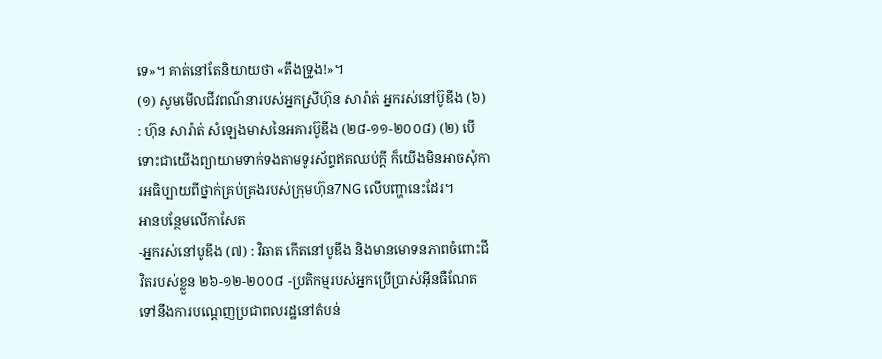ទេ»។ គាត់នៅតែនិយាយថា «តឹងទ្រូង!»។
(១) សូមមើលជីវពណ៌នារបស់អ្នកស្រីហ៊ុន សារ៉ាត់ អ្នករស់នៅប៊ូឌីង (៦) : ហ៊ុន សារ៉ាត់ សំឡេងមាសនៃអគារប៊ូឌីង (២៨-១១-២០០៨) (២) បើទោះជាយើងព្យាយាមទាក់ទងតាមទូរស័ព្ទឥតឈប់ក្តី ក៏យើងមិនអាចសុំការអធិប្បាយពីថ្នាក់គ្រប់គ្រងរបស់ក្រុមហ៊ុន7NG លើបញ្ហានេះដែរ។
អានបន្ថែមលើកាសែត
-អ្នករស់នៅបូឌីង (៧) : វិឆាត កើតនៅបូឌីង និងមានមោទនភាពចំពោះជីវិតរបស់ខ្លួន ២៦-១២-២០០៨ -ប្រតិកម្មរបស់អ្នកប្រើប្រាស់អ៊ីនធឺណែតទៅនឹងការបណ្តេញប្រជាពលរដ្ឋនៅតំបន់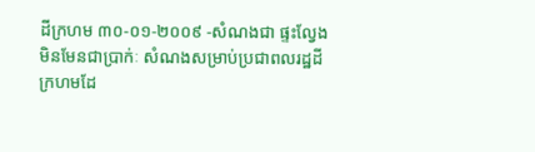ដីក្រហម ៣០-០១-២០០៩ -សំណងជា ផ្ទះល្វែង មិនមែនជាប្រាក់ៈ សំណងសម្រាប់ប្រជាពលរដ្ឋដីក្រហមដែ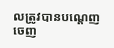លត្រូវបានបណ្តេញចេញ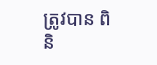ត្រូវបាន ពិនិ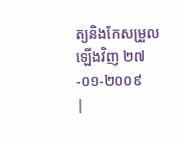ត្យនិងកែសម្រួលឡើងវិញ ២៧-០១-២០០៩
|